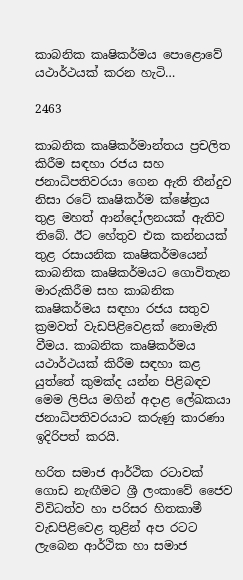කාබනික කෘෂිකර්මය පොළොවේ යථාර්ථයක් කරන හැටි…

2463

කාබනික කෘෂිකර්මාන්තය ප්‍රචලිත කිරීම සඳහා රජය සහ ජනාධිපතිවරයා ගෙන ඇති තීන්දුව නිසා රටේ කෘෂිකර්ම ක්‌ෂේත්‍රය තුළ මහත් ආන්දෝලනයක් ඇතිව තිබේ. ඊට හේතුව එක කන්නයක් තුළ රසායනික කෘෂිකර්මයෙන් කාබනික කෘෂිකර්මයට ගොවිතැන මාරුකිරීම සහ කාබනික කෘෂිකර්මය සඳහා රජය සතුව ක්‍රමවත් වැඩපිළිවෙළක් නොමැති වීමය. කාබනික කෘෂිකර්මය යථාර්ථයක් කිරීම සඳහා කළ යුත්තේ කුමක්ද යන්න පිළිබඳව මෙම ලිපිය මගින් අදාළ ලේඛකයා ජනාධිපතිවරයාට කරුණු කාරණා ඉදිරිපත් කරයි.

හරිත සමාජ ආර්ථික රටාවක් ගොඩ නැඟීමට ශ්‍රී ලංකාවේ ජෛව විවිධත්ව හා පරිසර හිතකාමී වැඩපිළිවෙළ තුළින් අප රටට ලැබෙන ආර්ථික හා සමාජ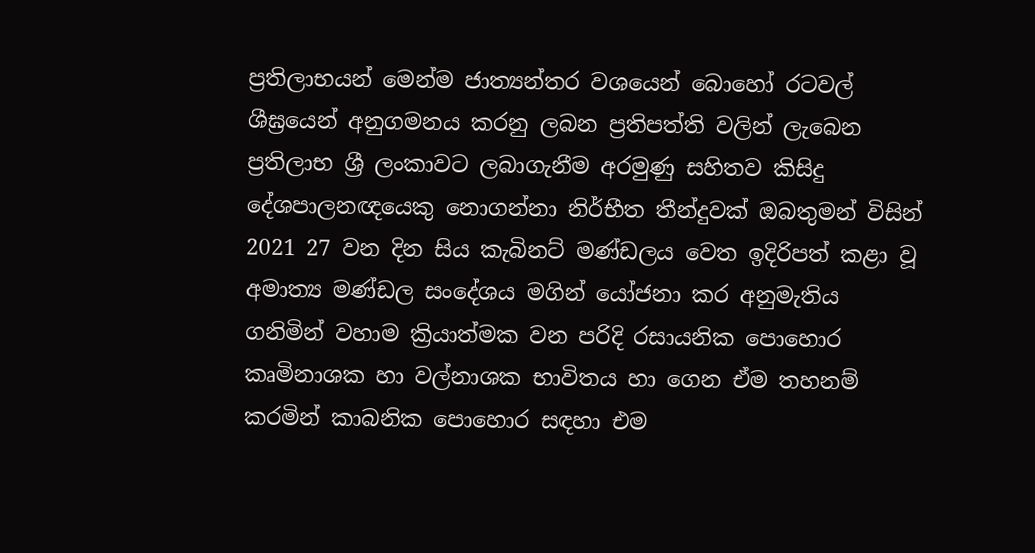ප්‍රතිලාභයන් මෙන්ම ජාත්‍යන්තර වශයෙන් බොහෝ රටවල් ශීඝ්‍රයෙන් අනුගමනය කරනු ලබන ප්‍රතිපත්ති වලින් ලැබෙන ප්‍රතිලාභ ශ්‍රී ලංකාවට ලබාගැනීම අරමුණු සහිතව කිසිදු දේශපාලනඥයෙකු නොගන්නා නිර්භීත තීන්දුවක් ඔබතුමන් විසින් 2021 27 වන දින සිය කැබිනට් මණ්ඩලය වෙත ඉදිරිපත් කළා වූ අමාත්‍ය මණ්ඩල සංදේශය මගින් යෝජනා කර අනුමැතිය ගනිමින් වහාම ක්‍රියාත්මක වන පරිදි රසායනික පොහොර කෘමිනාශක හා වල්නාශක භාවිතය හා ගෙන ඒම තහනම් කරමින් කාබනික පොහොර සඳහා එම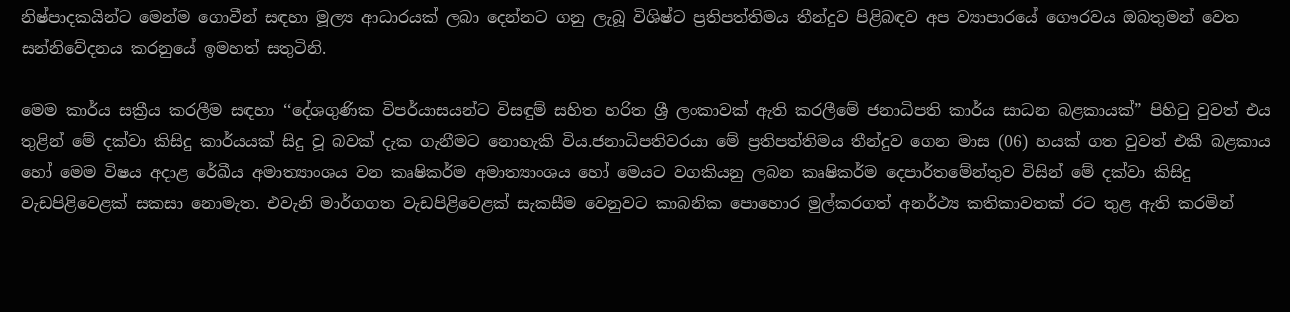නිෂ්පාදකයින්ට මෙන්ම ගොවීන් සඳහා මූල්‍ය ආධාරයක් ලබා දෙන්නට ගනු ලැබූ විශිෂ්ට ප්‍රතිපත්තිමය තීන්දුව පිළිබඳව අප ව්‍යාපාරයේ ගෞරවය ඔබතුමන් වෙත සන්නිවේදනය කරනුයේ ඉමහත් සතුටිනි.

මෙම කාර්ය සක්‍රීය කරලීම සඳහා ‘‘දේශගුණික විපර්යාසයන්ට විසඳුම් සහිත හරිත ශ්‍රී ලංකාවක් ඇති කරලීමේ ජනාධිපති කාර්ය සාධන බළකායක්” පිහිටු වුවත් එය තුළින් මේ දක්වා කිසිදු කාර්යයක් සිදු වූ බවක් දැක ගැනීමට නොහැකි විය.ජනාධිපතිවරයා මේ ප්‍රතිපත්තිමය තීන්දුව ගෙන මාස (06) හයක් ගත වුවත් එකී බළකාය හෝ මෙම විෂය අදාළ රේඛීය අමාත්‍යාංශය වන කෘෂිකර්ම අමාත්‍යාංශය හෝ මෙයට වගකියනු ලබන කෘෂිකර්ම දෙපාර්තමේන්තුව විසින් මේ දක්වා කිසිදු වැඩපිළිවෙළක් සකසා නොමැත. එවැනි මාර්ගගත වැඩපිළිවෙළක් සැකසීම වෙනුවට කාබනික පොහොර මුල්කරගත් අනර්ථ්‍ය කතිකාවතක් රට තුළ ඇති කරමින්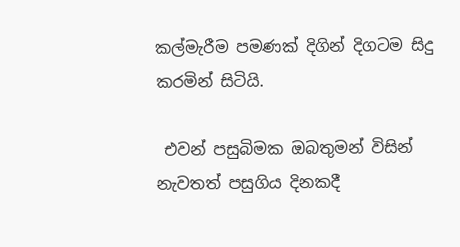කල්මැරීම පමණක් දිගින් දිගටම සිදු කරමින් සිටියි.

 එවන් පසුබිමක ඔබතුමන් විසින් නැවතත් පසුගිය දිනකදී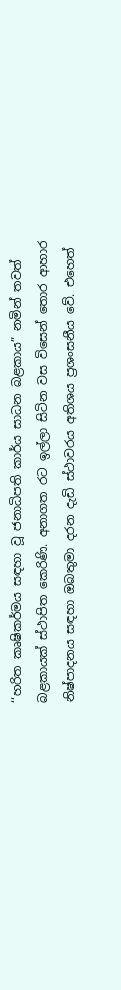‘‘හරිත කෘෂිකර්මය සඳහා වූ ජනාධිපති කාර්ය සාධන බළකාය” නමින් තවත් බළකායක් ස්ථාපිත කෙරිණි. අනාගත රට ඉල්ලා සිටින වස විසෙන් තොර ආහාර නිෂ්පාදනය සඳහා ඔබතුමා දරන දැඩි ස්ථාවරය අතිශය ප්‍රශංසනීය වේ. එහෙත්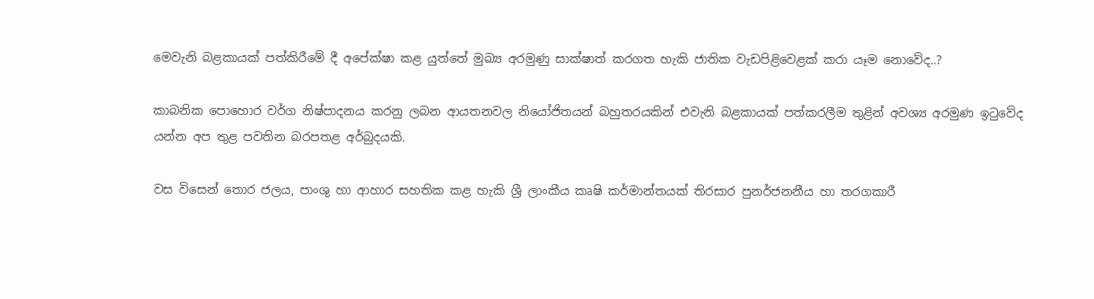මෙවැනි බළකායක් පත්කිරීමේ දී අපේක්ෂා කළ යුත්තේ මුඛ්‍ය අරමුණු සාක්ෂාත් කරගත හැකි ජාතික වැඩපිළිවෙළක් කරා යෑම නොවේද..?

කාබනික පොහොර වර්ග නිෂ්පාදනය කරනු ලබන ආයතනවල නියෝජිතයන් බහුතරයකින් එවැනි බළකායක් පත්කරලීම තුළින් අවශ්‍ය අරමුණ ඉටුවේද යන්න අප තුළ පවතින බරපතළ අර්බුදයකි.

වස විසෙන් තොර ජලය, පාංශු හා ආහාර සහතික කළ හැකි ශ්‍රී ලාංකීය කෘෂි කර්මාන්තයක් තිරසාර පුනර්ජනනීය හා තරගකාරී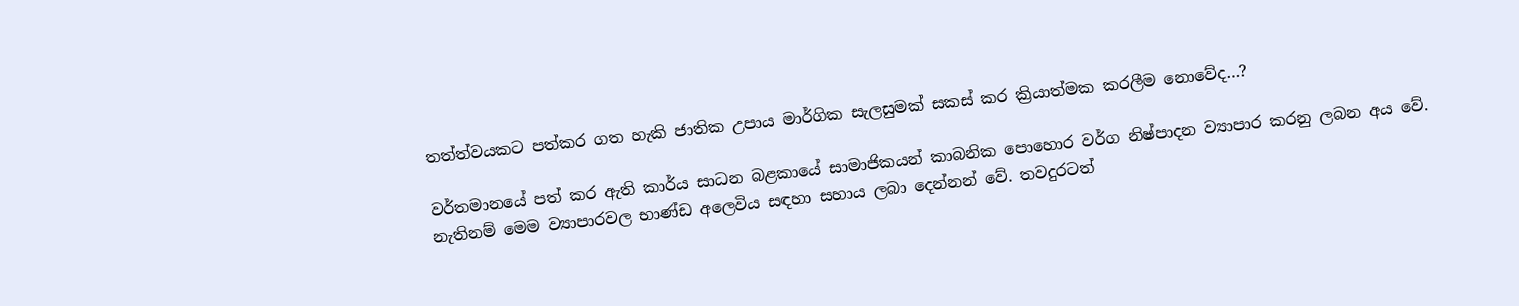තත්ත්වයකට පත්කර ගත හැකි ජාතික උපාය මාර්ගික සැලසුමක් සකස් කර ක්‍රියාත්මක කරලීම නොවේද…?

වර්තමානයේ පත් කර ඇති කාර්ය සාධන බළකායේ සාමාජිකයන් කාබනික පොහොර වර්ග නිෂ්පාදන ව්‍යාපාර කරනු ලබන අය වේ. නැතිනම් මෙම ව්‍යාපාරවල භාණ්ඩ අලෙවිය සඳහා සහාය ලබා දෙන්නන් වේ. තවදුරටත්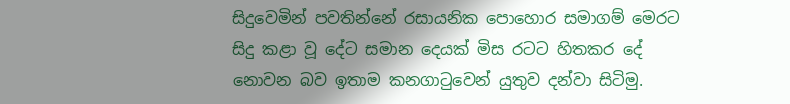සිදුවෙමින් පවතින්නේ රසායනික පොහොර සමාගම් මෙරට සිදු කළා වූ දේට සමාන දෙයක් මිස රටට හිතකර දේ නොවන බව ඉතාම කනගාටුවෙන් යුතුව දන්වා සිටිමු.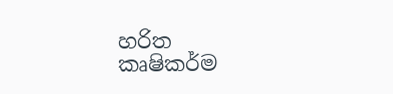හරිත කෘෂිකර්ම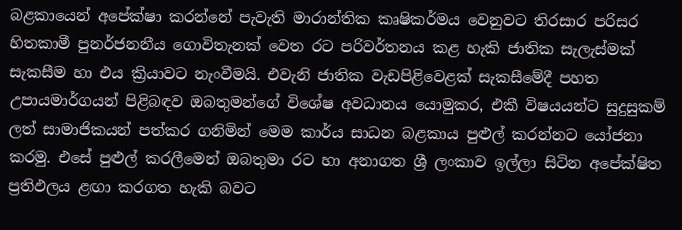බළකායෙන් අපේක්ෂා කරන්නේ පැවැති මාරාන්තික කෘෂිකර්මය වෙනුවට තිරසාර පරිසර හිතකාමී පුනර්ජනනීය ගොවිතැනක් වෙත රට පරිවර්තනය කළ හැකි ජාතික සැලැස්මක් සැකසීම හා එය ක්‍රියාවට නැංවීමයි. එවැනි ජාතික වැඩපිළිවෙළක් සැකසීමේදී පහත උපායමාර්ගයන් පිළිබඳව ඔබතුමන්ගේ විශේෂ අවධානය යොමුකර, එකී විෂයයන්ට සුදුසුකම් ලත් සාමාජිකයන් පත්කර ගනිමින් මෙම කාර්ය සාධන බළකාය පුළුල් කරන්නට යෝජනා කරමු. එසේ පුළුල් කරලීමෙන් ඔබතුමා රට හා අනාගත ශ්‍රී ලංකාව ඉල්ලා සිටින අපේක්ෂිත ප්‍රතිඵලය ළඟා කරගත හැකි බවට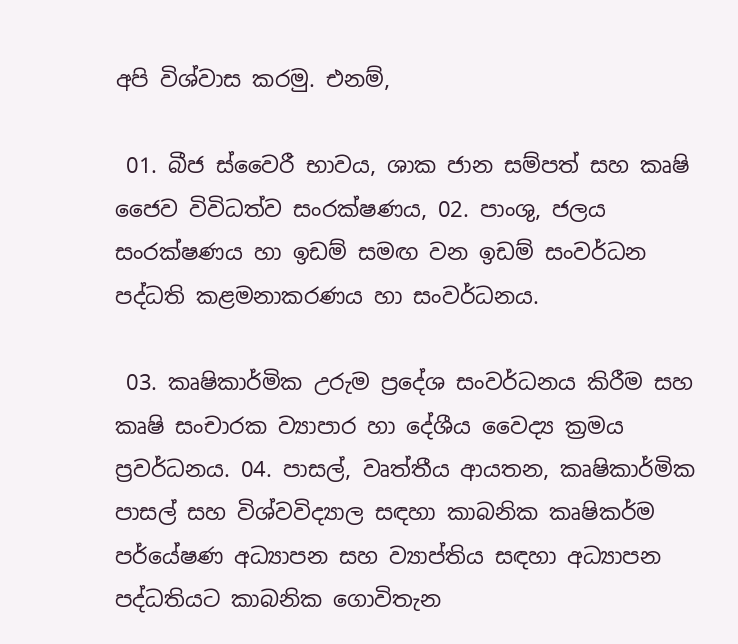අපි විශ්වාස කරමු. එනම්,

 01. බීජ ස්වෛරී භාවය, ශාක ජාන සම්පත් සහ කෘෂි ජෛව විවිධත්ව සංරක්ෂණය, 02. පාංශු, ජලය සංරක්ෂණය හා ඉඩම් සමඟ වන ඉඩම් සංවර්ධන පද්ධති කළමනාකරණය හා සංවර්ධනය.

 03. කෘෂිකාර්මික උරුම ප්‍රදේශ සංවර්ධනය කිරීම සහ කෘෂි සංචාරක ව්‍යාපාර හා දේශීය වෛද්‍ය ක්‍රමය ප්‍රවර්ධනය. 04. පාසල්, වෘත්තීය ආයතන, කෘෂිකාර්මික පාසල් සහ විශ්වවිද්‍යාල සඳහා කාබනික කෘෂිකර්ම පර්යේෂණ අධ්‍යාපන සහ ව්‍යාප්තිය සඳහා අධ්‍යාපන පද්ධතියට කාබනික ගොවිතැන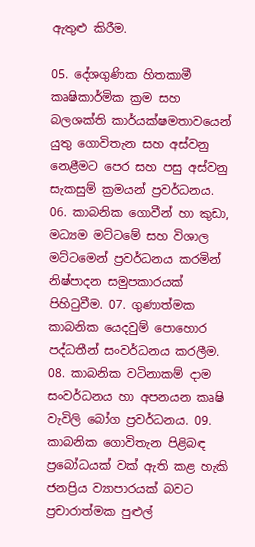ඇතුළු කිරීම.

05. දේශගුණික හිතකාමී කෘෂිකාර්මික ක්‍රම සහ බලශක්ති කාර්යක්ෂමතාවයෙන් යුතු ගොවිතැන සහ අස්වනු නෙළීමට පෙර සහ පසු අස්වනු සැකසුම් ක්‍රමයන් ප්‍රවර්ධනය. 06. කාබනික ගොවීන් හා කුඩා, මධ්‍යම මට්ටමේ සහ විශාල මට්ටමෙන් ප්‍රවර්ධනය කරමින් නිෂ්පාදන සමුපකාරයක් පිහිටුවීම. 07. ගුණාත්මක කාබනික යෙදවුම් පොහොර පද්ධතීන් සංවර්ධනය කරලීම. 08. කාබනික වටිනාකම් දාම සංවර්ධනය හා අපනයන කෘෂි වැවිලි බෝග ප්‍රවර්ධනය. 09. කාබනික ගොවිතැන පිළිබඳ ප්‍රබෝධයක් වක් ඇති කළ හැකි ජනප්‍රිය ව්‍යාපාරයක් බවට ප්‍රචාරාත්මක පුළුල්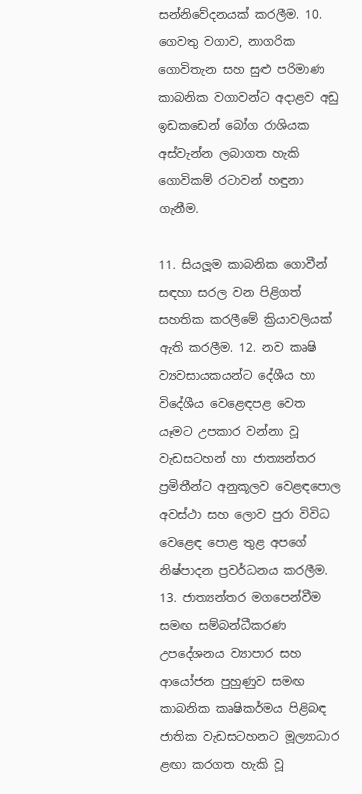සන්නිවේදනයක් කරලීම. 10. ගෙවතු වගාව, නාගරික ගොවිතැන සහ සුළු පරිමාණ කාබනික වගාවන්ට අදාළව අඩු ඉඩකඩෙන් බෝග රාශියක අස්වැන්න ලබාගත හැකි ගොවිකම් රටාවන් හඳුනා ගැනීම.

11. සියලූම කාබනික ගොවීන් සඳහා සරල වන පිළිගත් සහතික කරලීමේ ක්‍රියාවලියක් ඇති කරලීම. 12. නව කෘෂි ව්‍යවසායකයන්ට දේශීය හා විදේශීය වෙළෙඳපළ වෙත යෑමට උපකාර වන්නා වූ වැඩසටහන් හා ජාත්‍යන්තර ප්‍රමිතීන්ට අනුකූලව වෙළඳපොල අවස්ථා සහ ලොව පුරා විවිධ වෙළෙඳ පොළ තුළ අපගේ නිෂ්පාදන ප්‍රවර්ධනය කරලීම. 13. ජාත්‍යන්තර මගපෙන්වීම සමඟ සම්බන්ධීකරණ උපදේශනය ව්‍යාපාර සහ ආයෝජන පුහුණුව සමඟ කාබනික කෘෂිකර්මය පිළිබඳ ජාතික වැඩසටහනට මූල්‍යාධාර ළඟා කරගත හැකි වූ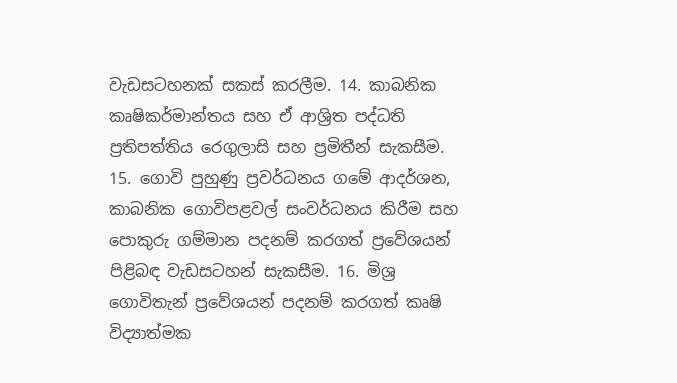වැඩසටහනක් සකස් කරලීම. 14. කාබනික කෘෂිකර්මාන්තය සහ ඒ ආශ්‍රිත පද්ධති ප්‍රතිපත්තිය රෙගුලාසි සහ ප්‍රමිතීන් සැකසීම. 15. ගොවි පුහුණු ප්‍රවර්ධනය ගමේ ආදර්ශන, කාබනික ගොවිපළවල් සංවර්ධනය කිරීම සහ පොකුරු ගම්මාන පදනම් කරගත් ප්‍රවේශයන් පිළිබඳ වැඩසටහන් සැකසීම. 16. මිශ්‍ර ගොවිතැන් ප්‍රවේශයන් පදනම් කරගත් කෘෂි විද්‍යාත්මක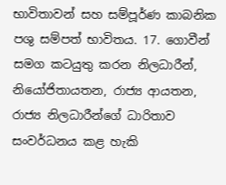භාවිතාවන් සහ සම්පූර්ණ කාබනික පශු සම්පත් භාවිතය. 17. ගොවීන් සමග කටයුතු කරන නිලධාරීන්, නියෝජිතායතන, රාජ්‍ය ආයතන, රාජ්‍ය නිලධාරීන්ගේ ධාරිතාව සංවර්ධනය කළ හැකි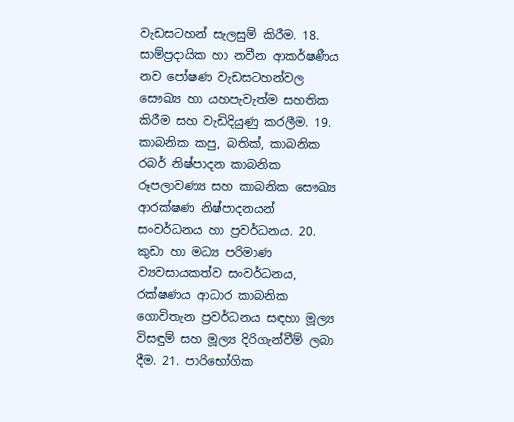වැඩසටහන් සැලසුම් කිරීම. 18. සාම්ප්‍රදායික හා නවීන ආකර්ෂණීය නව පෝෂණ වැඩසටහන්වල සෞඛ්‍ය හා යහපැවැත්ම සහතික කිරීම සහ වැඩිදියුණු කරලීම. 19. කාබනික කපු, බතික්, කාබනික රබර් නිෂ්පාදන කාබනික රූපලාවණ්‍ය සහ කාබනික සෞඛ්‍ය ආරක්ෂණ නිෂ්පාදනයන් සංවර්ධනය හා ප්‍රවර්ධනය. 20. කුඩා හා මධ්‍ය පරිමාණ ව්‍යවසායකත්ව සංවර්ධනය, රක්ෂණය ආධාර කාබනික ගොවිතැන ප්‍රවර්ධනය සඳහා මූල්‍ය විසඳුම් සහ මූල්‍ය දිරිගැන්වීම් ලබා දීම. 21. පාරිභෝගික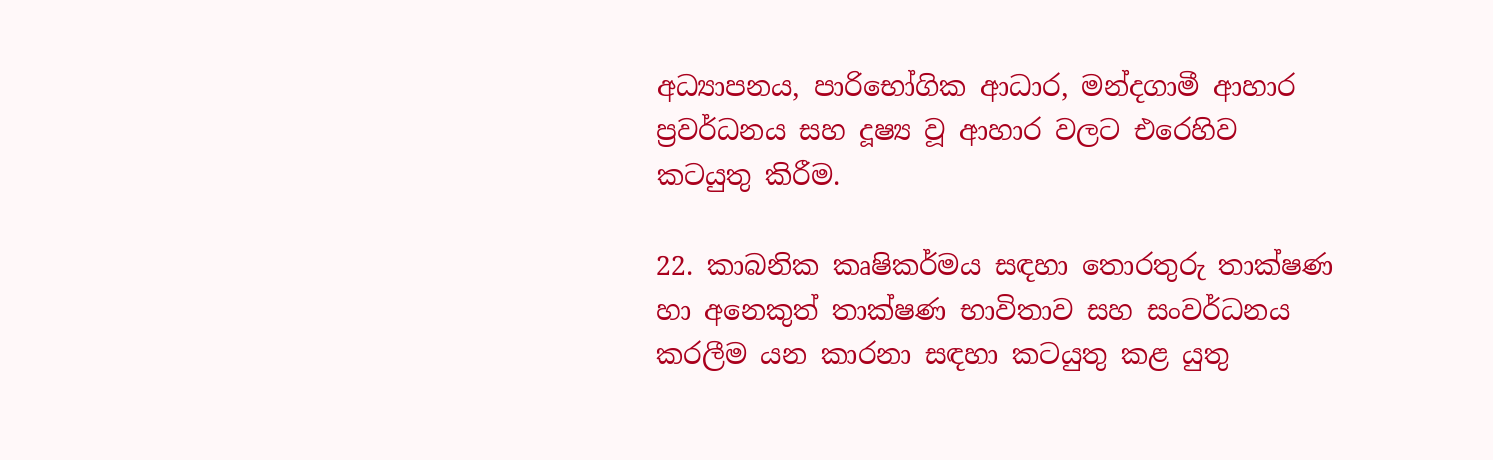අධ්‍යාපනය, පාරිභෝගික ආධාර, මන්දගාමී ආහාර ප්‍රවර්ධනය සහ දූෂ්‍ය වූ ආහාර වලට එරෙහිව කටයුතු කිරීම.

22. කාබනික කෘෂිකර්මය සඳහා තොරතුරු තාක්ෂණ හා අනෙකුත් තාක්ෂණ භාවිතාව සහ සංවර්ධනය කරලීම යන කාරනා සඳහා කටයුතු කළ යුතු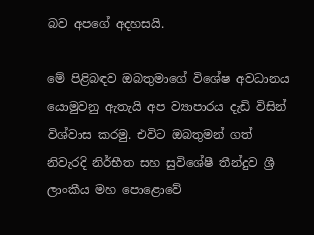බව අපගේ අදහසයි.

මේ පිළිබඳව ඔබතුමාගේ විශේෂ අවධානය යොමුවනු ඇතැයි අප ව්‍යාපාරය දැඩි විසින් විශ්වාස කරමු. එවිට ඔබතුමන් ගත් නිවැරදි නිර්භීත සහ සුවිශේෂී තීන්දුව ශ්‍රී ලාංකීය මහ පොළොවේ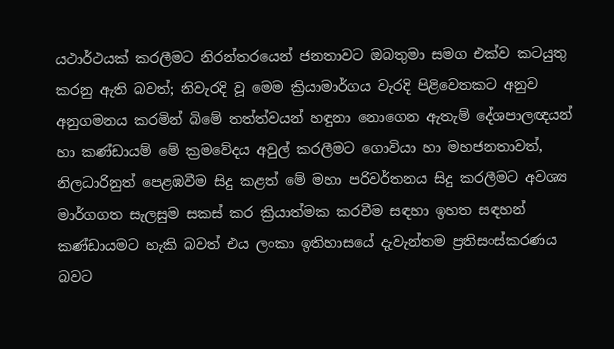යථාර්ථයක් කරලීමට නිරන්තරයෙන් ජනතාවට ඔබතුමා සමග එක්ව කටයුතු කරනු ඇති බවත්; නිවැරදි වූ මෙම ක්‍රියාමාර්ගය වැරදි පිළිවෙතකට අනුව අනුගමනය කරමින් බිමේ තත්ත්වයන් හඳුනා නොගෙන ඇතැම් දේශපාලඥයන් හා කණ්ඩායම් මේ ක්‍රමවේදය අවුල් කරලීමට ගොවියා හා මහජනතාවත්, නිලධාරිනුත් පෙළඹවීම සිදු කළත් මේ මහා පරිවර්තනය සිදු කරලීමට අවශ්‍ය මාර්ගගත සැලසුම සකස් කර ක්‍රියාත්මක කරවීම සඳහා ඉහත සඳහන් කණ්ඩායමට හැකි බවත් එය ලංකා ඉතිහාසයේ දැවැන්තම ප්‍රතිසංස්කරණය බවට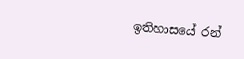ඉතිහාසයේ රන්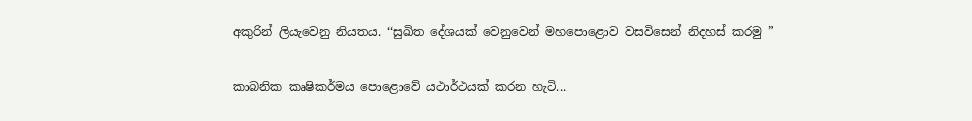අකුරින් ලියැවෙනු නියතය. ‘‘සුඛිත දේශයක් වෙනුවෙන් මහපොළොව වසවිසෙන් නිදහස් කරමු ”

කාබනික කෘෂිකර්මය පොළොවේ යථාර්ථයක් කරන හැටි...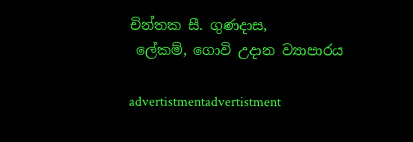චින්තක සී. ගුණදාස,
 ලේකම්, ගොවි උදාන ව්‍යාපාරය

advertistmentadvertistment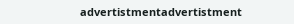advertistmentadvertistment